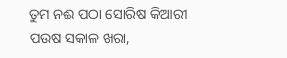ତୁମ ନଈ ପଠା ସୋରିଷ କିଆରୀ
ପଉଷ ସକାଳ ଖରା,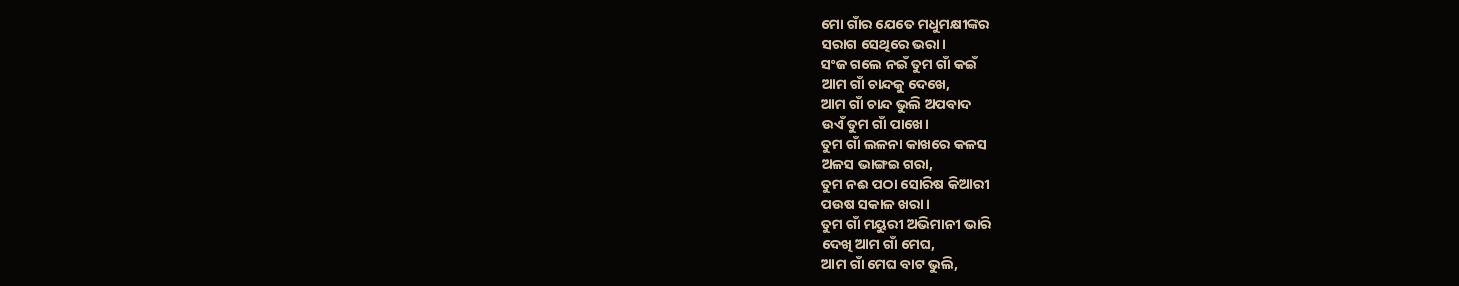ମୋ ଗାଁର ଯେତେ ମଧୁମକ୍ଷୀଙ୍କର
ସରାଗ ସେଥିରେ ଭରା।
ସଂଜ ଗଲେ ନଇଁ ତୁମ ଗାଁ କଇଁ
ଆମ ଗାଁ ଚାନ୍ଦକୁ ଦେଖେ,
ଆମ ଗାଁ ଚାନ୍ଦ ଭୁଲି ଅପବାଦ
ଉଏଁ ତୁମ ଗାଁ ପାଖେ।
ତୁମ ଗାଁ ଲଳନା କାଖରେ କଳସ
ଅଳସ ଭାଙ୍ଗଇ ଗରା,
ତୁମ ନଈ ପଠା ସୋରିଷ କିଆରୀ
ପଉଷ ସକାଳ ଖରା।
ତୁମ ଗାଁ ମୟୁରୀ ଅଭିମାନୀ ଭାରି
ଦେଖି ଆମ ଗାଁ ମେଘ,
ଆମ ଗାଁ ମେଘ ବାଟ ଭୁଲି,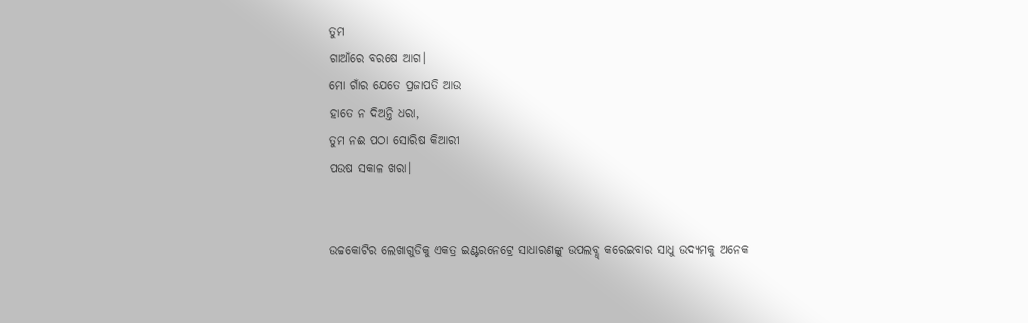ତୁମ
ଗାଆଁରେ ବରଷେ ଆଗ।
ମୋ ଗାଁର ଯେତେ ପ୍ରଜାପତି ଆଉ
ହାତେ ନ ଦିଅନ୍ତି ଧରା,
ତୁମ ନଈ ପଠା ସୋରିଷ କିଆରୀ
ପଉଷ ସକାଳ ଖରା।


ଉଚ୍ଚକୋଟିର ଲେଖାଗୁଡିକୁ ଏକତ୍ର ଇଣ୍ଟରନେଟ୍ରେ ସାଧାରଣଙ୍କୁ ଉପଲବ୍ଧ୍ କରେଇବାର ସାଧୁ ଉଦ୍ୟମକୁ ଅନେକ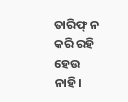ତାରିଫ୍ ନ କରି ରହି ହେଉ ନାହି।